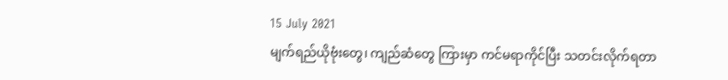15 July 2021
မျက်ရည်ယိုဗုံးတွေ၊ ကျည်ဆံတွေ ကြားမှာ ကင်မရာကိုင်ပြီး သတင်းလိုက်ရတာ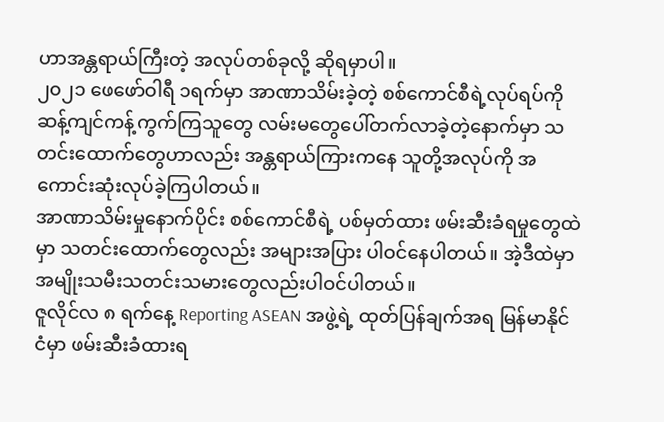ဟာအန္တရာယ်ကြီးတဲ့ အလုပ်တစ်ခုလို့ ဆိုရမှာပါ။
၂၀၂၁ ဖေဖော်ဝါရီ ၁ရက်မှာ အာဏာသိမ်းခဲ့တဲ့ စစ်ကောင်စီရဲ့လုပ်ရပ်ကိုဆန့်ကျင်ကန့်ကွက်ကြသူတွေ လမ်းမတွေပေါ်တက်လာခဲ့တဲ့နောက်မှာ သတင်းထောက်တွေဟာလည်း အန္တရာယ်ကြားကနေ သူတို့အလုပ်ကို အကောင်းဆုံးလုပ်ခဲ့ကြပါတယ်။
အာဏာသိမ်းမှုနောက်ပိုင်း စစ်ကောင်စီရဲ့ ပစ်မှတ်ထား ဖမ်းဆီးခံရမှုတွေထဲမှာ သတင်းထောက်တွေလည်း အများအပြား ပါဝင်နေပါတယ်။ အဲ့ဒီထဲမှာ အမျိုးသမီးသတင်းသမားတွေလည်းပါဝင်ပါတယ်။
ဇူလိုင်လ ၈ ရက်နေ့ Reporting ASEAN အဖွဲ့ရဲ့ ထုတ်ပြန်ချက်အရ မြန်မာနိုင်ငံမှာ ဖမ်းဆီးခံထားရ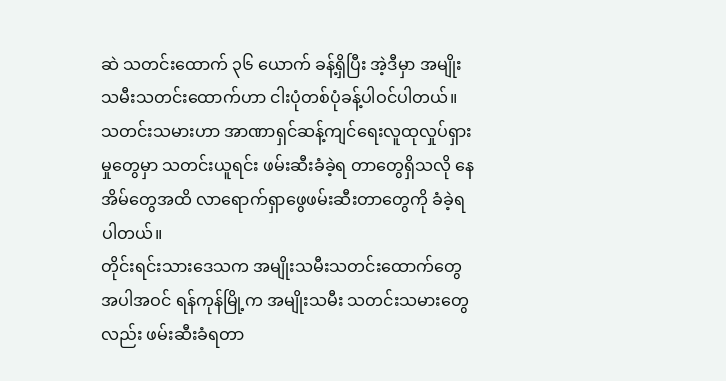ဆဲ သတင်းထောက် ၃၆ ယောက် ခန့်ရှိပြီး အဲ့ဒီမှာ အမျိုးသမီးသတင်းထောက်ဟာ ငါးပုံတစ်ပုံခန့်ပါဝင်ပါတယ်။
သတင်းသမားဟာ အာဏာရှင်ဆန့်ကျင်ရေးလူထုလှုပ်ရှားမှုတွေမှာ သတင်းယူရင်း ဖမ်းဆီးခံခဲ့ရ တာတွေရှိသလို နေအိမ်တွေအထိ လာရောက်ရှာဖွေဖမ်းဆီးတာတွေကို ခံခဲ့ရပါတယ်။
တိုင်းရင်းသားဒေသက အမျိုးသမီးသတင်းထောက်တွေအပါအဝင် ရန်ကုန်မြို့က အမျိုးသမီး သတင်းသမားတွေလည်း ဖမ်းဆီးခံရတာ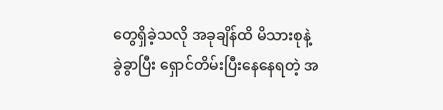တွေရှိခဲ့သလို အခုချိန်ထိ မိသားစုနဲ့ ခွဲခွာပြီး ရှောင်တိမ်းပြီးနေနေရတဲ့ အ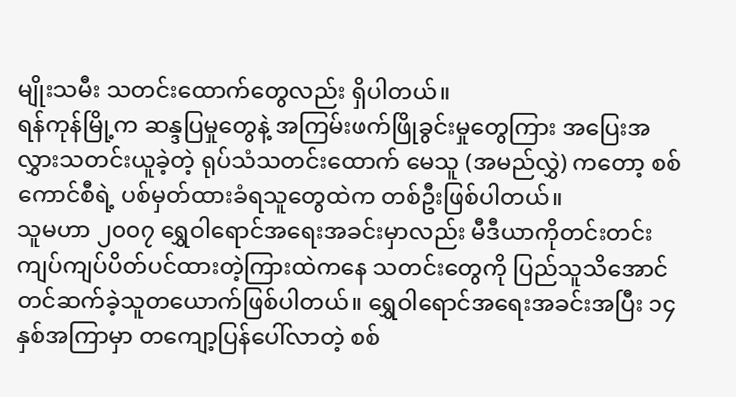မျိုးသမီး သတင်းထောက်တွေလည်း ရှိပါတယ်။
ရန်ကုန်မြို့က ဆန္ဒပြမှုတွေနဲ့ အကြမ်းဖက်ဖြိုခွင်းမှုတွေကြား အပြေးအလွှားသတင်းယူခဲ့တဲ့ ရုပ်သံသတင်းထောက် မေသူ (အမည်လွှဲ) ကတော့ စစ်ကောင်စီရဲ့ ပစ်မှတ်ထားခံရသူတွေထဲက တစ်ဦးဖြစ်ပါတယ်။
သူမဟာ ၂၀၀၇ ရွှေဝါရောင်အရေးအခင်းမှာလည်း မီဒီယာကိုတင်းတင်းကျပ်ကျပ်ပိတ်ပင်ထားတဲ့ကြားထဲကနေ သတင်းတွေကို ပြည်သူသိအောင်တင်ဆက်ခဲ့သူတယောက်ဖြစ်ပါတယ်။ ရွှေဝါရောင်အရေးအခင်းအပြီး ၁၄ နှစ်အကြာမှာ တကျော့ပြန်ပေါ်လာတဲ့ စစ်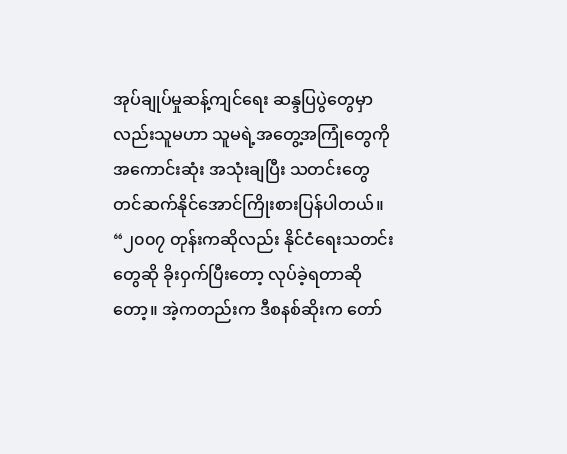အုပ်ချုပ်မှုဆန့်ကျင်ရေး ဆန္ဒပြပွဲတွေမှာလည်းသူမဟာ သူမရဲ့အတွေ့အကြုံတွေကို အကောင်းဆုံး အသုံးချပြီး သတင်းတွေတင်ဆက်နိုင်အောင်ကြိုးစားပြန်ပါတယ်။
“၂၀၀၇ တုန်းကဆိုလည်း နိုင်ငံရေးသတင်းတွေဆို ခိုးဝှက်ပြီးတော့ လုပ်ခဲ့ရတာဆိုတော့။ အဲ့ကတည်းက ဒီစနစ်ဆိုးက တော်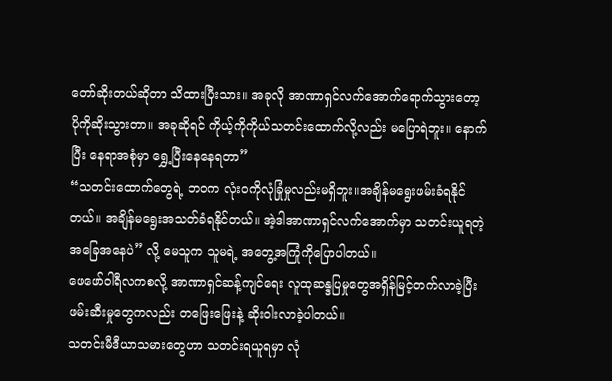တော်ဆိုးတယ်ဆိုတာ သိထားပြီးသား။ အခုလို အာဏာရှင်လက်အောက်ရောက်သွားတော့ ပိုကိုဆိုးသွားတာ။ အခုဆိုရင် ကိုယ့်ကိုကိုယ်သတင်းထောက်လို့လည်း မပြောရဲဘူး။ နောက်ပြီး နေရာအစုံမှာ ရွှေ့ပြီးနေနေရတာ”
“သတင်းထောက်တွေရဲ့ ဘဝက လုံးဝကိုလုံခြုံမှုလည်းမရှိဘူး။အချိန်မရွေးဖမ်းခံရနိုင်တယ်။ အချိန်မရွေးအသတ်ခံရနိုင်တယ်။ အဲ့ဒါအာဏာရှင်လက်အောက်မှာ သတင်းယူရတဲ့အခြေအနေပဲ” လို့ မေသူက သူမရဲ့ အတွေ့အကြုံကိုပြောပါတယ်။
ဖေဖော်ဝါရီလကစလို့ အာဏာရှင်ဆန့်ကျင်ရေး လူထုဆန္ဒပြမှုတွေအရှိန်မြင့်တက်လာခဲ့ပြီး ဖမ်းဆီးမှုတွေကလည်း တဖြေးဖြေးနဲ့ ဆိုးဝါးလာခဲ့ပါတယ်။
သတင်းမီဒီယာသမားတွေဟာ သတင်းရယူရမှာ လုံ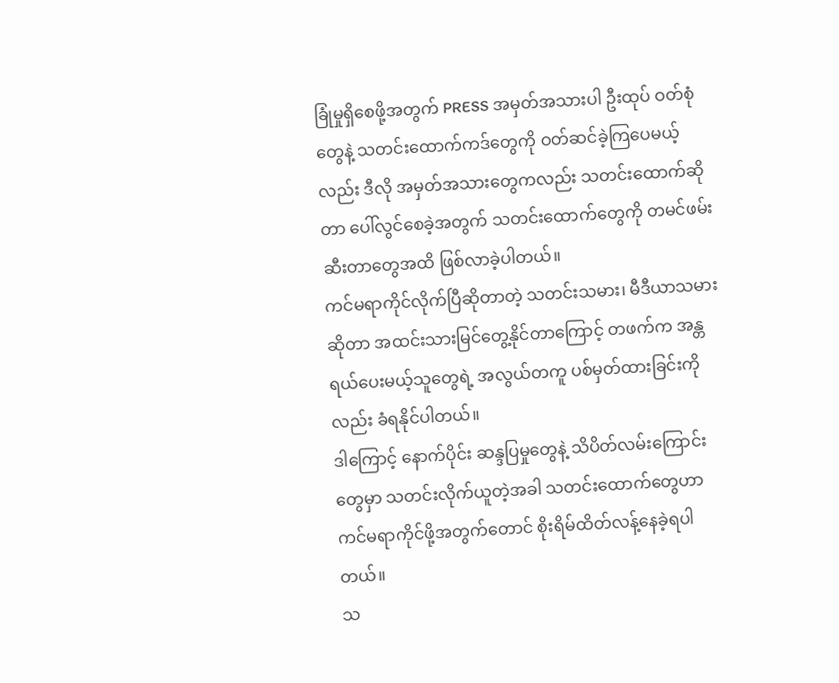ခြုံမှုရှိစေဖို့အတွက် PRESS အမှတ်အသားပါ ဦးထုပ် ဝတ်စုံတွေနဲ့ သတင်းထောက်ကဒ်တွေကို ဝတ်ဆင်ခဲ့ကြပေမယ့်လည်း ဒီလို အမှတ်အသားတွေကလည်း သတင်းထောက်ဆိုတာ ပေါ်လွင်စေခဲ့အတွက် သတင်းထောက်တွေကို တမင်ဖမ်းဆီးတာတွေအထိ ဖြစ်လာခဲ့ပါတယ်။
ကင်မရာကိုင်လိုက်ပြီဆိုတာတဲ့ သတင်းသမား၊ မီဒီယာသမားဆိုတာ အထင်းသားမြင်တွေ့နိုင်တာကြောင့် တဖက်က အန္တရယ်ပေးမယ့်သူတွေရဲ့ အလွယ်တကူ ပစ်မှတ်ထားခြင်းကိုလည်း ခံရနိုင်ပါတယ်။
ဒါကြောင့် နောက်ပိုင်း ဆန္ဒပြမှုတွေနဲ့ သိပိတ်လမ်းကြောင်းတွေမှာ သတင်းလိုက်ယူတဲ့အခါ သတင်းထောက်တွေဟာ ကင်မရာကိုင်ဖို့အတွက်တောင် စိုးရိမ်ထိတ်လန့်နေခဲ့ရပါတယ်။
သ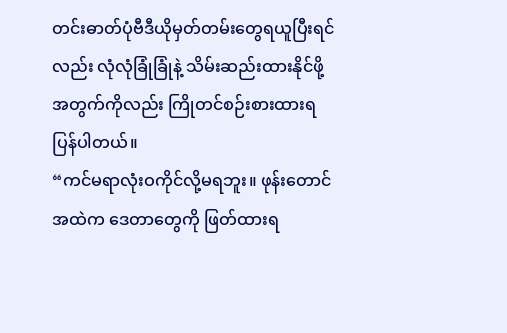တင်းဓာတ်ပုံဗီဒီယိုမှတ်တမ်းတွေရယူပြီးရင်လည်း လုံလုံခြုံခြုံနဲ့ သိမ်းဆည်းထားနိုင်ဖို့အတွက်ကိုလည်း ကြိုတင်စဉ်းစားထားရပြန်ပါတယ်။
“ကင်မရာလုံးဝကိုင်လို့မရဘူး။ ဖုန်းတောင် အထဲက ဒေတာတွေကို ဖြတ်ထားရ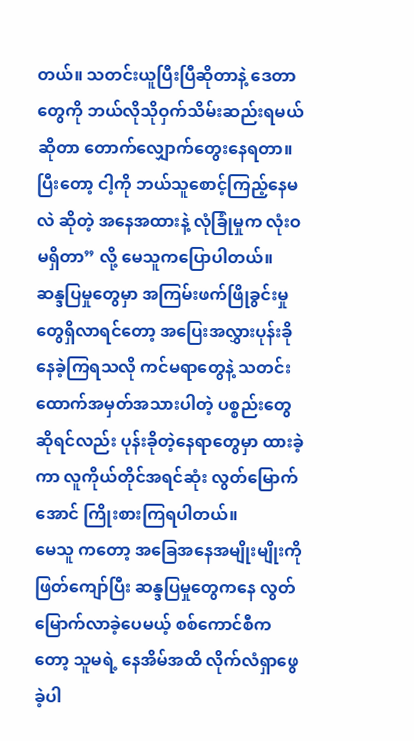တယ်။ သတင်းယူပြီးပြီဆိုတာနဲ့ ဒေတာတွေကို ဘယ်လိုသိုဝှက်သိမ်းဆည်းရမယ်ဆိုတာ တောက်လျှောက်တွေးနေရတာ။ ပြီးတော့ ငါ့ကို ဘယ်သူစောင့်ကြည့်နေမလဲ ဆိုတဲ့ အနေအထားနဲ့ လုံခြုံမှုက လုံးဝမရှိတာ” လို့ မေသူကပြောပါတယ်။
ဆန္ဒပြမှုတွေမှာ အကြမ်းဖက်ဖြိုခွင်းမှုတွေရှိလာရင်တော့ အပြေးအလွှားပုန်းခိုနေခဲ့ကြရသလို ကင်မရာတွေနဲ့ သတင်းထောက်အမှတ်အသားပါတဲ့ ပစ္စည်းတွေဆိုရင်လည်း ပုန်းခိုတဲ့နေရာတွေမှာ ထားခဲ့ကာ လူကိုယ်တိုင်အရင်ဆုံး လွတ်မြောက်အောင် ကြိုးစားကြရပါတယ်။
မေသူ ကတော့ အခြေအနေအမျိုးမျိုးကိုဖြတ်ကျော်ပြီး ဆန္ဒပြမှုတွေကနေ လွတ်မြောက်လာခဲ့ပေမယ့် စစ်ကောင်စီကတော့ သူမရဲ့ နေအိမ်အထိ လိုက်လံရှာဖွေခဲ့ပါ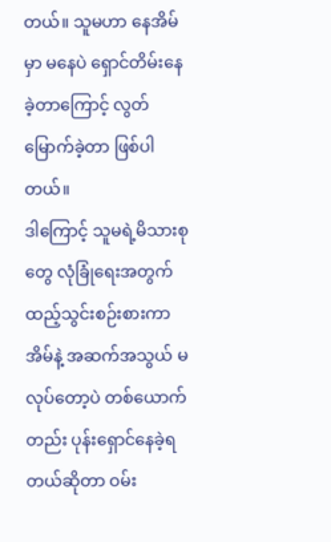တယ်။ သူမဟာ နေအိမ်မှာ မနေပဲ ရှောင်တိမ်းနေခဲ့တာကြောင့် လွတ်မြောက်ခဲ့တာ ဖြစ်ပါတယ်။
ဒါကြောင့် သူမရဲ့မိသားစုတွေ လုံခြုံရေးအတွက် ထည့်သွင်းစဉ်းစားကာ အိမ်နဲ့ အဆက်အသွယ် မလုပ်တော့ပဲ တစ်ယောက်တည်း ပုန်းရှောင်နေခဲ့ရတယ်ဆိုတာ ဝမ်း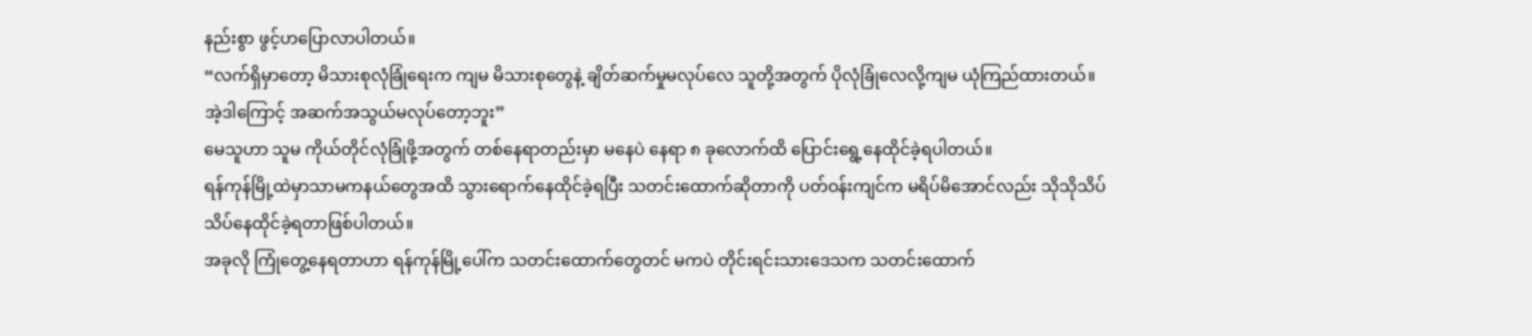နည်းစွာ ဖွင့်ဟပြောလာပါတယ်။
“လက်ရှိမှာတော့ မိသားစုလုံခြုံရေးက ကျမ မိသားစုတွေနဲ့ ချိတ်ဆက်မှုမလုပ်လေ သူတို့အတွက် ပိုလုံခြုံလေလို့ကျမ ယုံကြည်ထားတယ်။ အဲ့ဒါကြောင့် အဆက်အသွယ်မလုပ်တော့ဘူး”
မေသူဟာ သူမ ကိုယ်တိုင်လုံခြုံဖို့အတွက် တစ်နေရာတည်းမှာ မနေပဲ နေရာ ၈ ခုလောက်ထိ ပြောင်းရွေ့နေထိုင်ခဲ့ရပါတယ်။
ရန်ကုန်မြို့ထဲမှာသာမကနယ်တွေအထိ သွားရောက်နေထိုင်ခဲ့ရပြီး သတင်းထောက်ဆိုတာကို ပတ်ဝန်းကျင်က မရိပ်မိအောင်လည်း သိုသိုသိပ်သိပ်နေထိုင်ခဲ့ရတာဖြစ်ပါတယ်။
အခုလို ကြုံတွေ့နေရတာဟာ ရန်ကုန်မြို့ပေါ်က သတင်းထောက်တွေတင် မကပဲ တိုင်းရင်းသားဒေသက သတင်းထောက်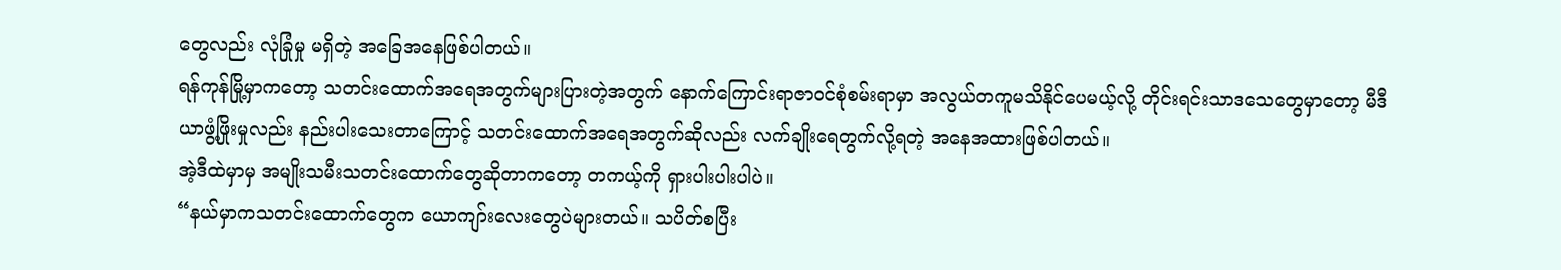တွေလည်း လုံခြုံမှု မရှိတဲ့ အခြေအနေဖြစ်ပါတယ်။
ရန်ကုန်မြို့မှာကတော့ သတင်းထောက်အရေအတွက်များပြားတဲ့အတွက် နောက်ကြောင်းရာဇာဝင်စုံစမ်းရာမှာ အလွယ်တကူမသိနိုင်ပေမယ့်လို့ တိုင်းရင်းသာဒသေတွေမှာတော့ မီဒီယာဖွံ့ဖြိုးမှုလည်း နည်းပါးသေးတာကြောင့် သတင်းထောက်အရေအတွက်ဆိုလည်း လက်ချိုးရေတွက်လို့ရတဲ့ အနေအထားဖြစ်ပါတယ်။
အဲ့ဒီထဲမှာမှ အမျိုးသမီးသတင်းထောက်တွေဆိုတာကတော့ တကယ့်ကို ရှားပါးပါးပါပဲ။
“နယ်မှာကသတင်းထောက်တွေက ယောကျာ်းလေးတွေပဲများတယ်။ သပိတ်စပြီး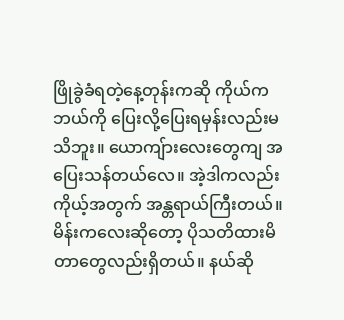ဖြိုခွဲခံရတဲ့နေ့တုန်းကဆို ကိုယ်ကဘယ်ကို ပြေးလို့ပြေးရမှန်းလည်းမသိဘူး။ ယောကျ်ားလေးတွေကျ အပြေးသန်တယ်လေ။ အဲ့ဒါကလည်း ကိုယ့်အတွက် အန္တရာယ်ကြီးတယ်။ မိန်းကလေးဆိုတော့ ပိုသတိထားမိတာတွေလည်းရှိတယ်။ နယ်ဆို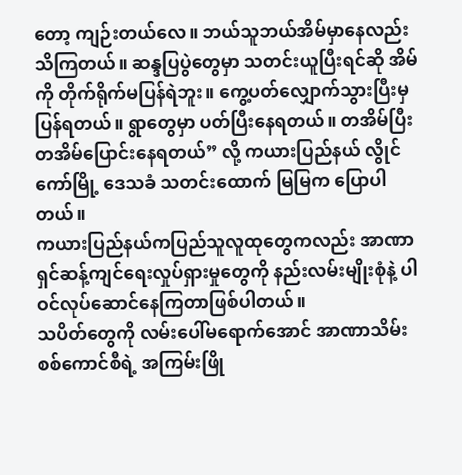တော့ ကျဉ်းတယ်လေ။ ဘယ်သူဘယ်အိမ်မှာနေလည်း သိကြတယ်။ ဆန္ဒပြပွဲတွေမှာ သတင်းယူပြီးရင်ဆို အိမ်ကို တိုက်ရိုက်မပြန်ရဲဘူး။ ကွေ့ပတ်လျှောက်သွားပြီးမှ ပြန်ရတယ်။ ရွာတွေမှာ ပတ်ပြီးနေရတယ်။ တအိမ်ပြီးတအိမ်ပြောင်းနေရတယ်” လို့ ကယားပြည်နယ် လွိုင်ကော်မြို့ ဒေသခံ သတင်းထောက် မြမြက ပြောပါတယ်။
ကယားပြည်နယ်ကပြည်သူလူထုတွေကလည်း အာဏာရှင်ဆန့်ကျင်ရေးလှုပ်ရှားမှုတွေကို နည်းလမ်းမျိုးစုံနဲ့ ပါဝင်လုပ်ဆောင်နေကြတာဖြစ်ပါတယ်။
သပိတ်တွေကို လမ်းပေါ်မရောက်အောင် အာဏာသိမ်းစစ်ကောင်စီရဲ့ အကြမ်းဖြို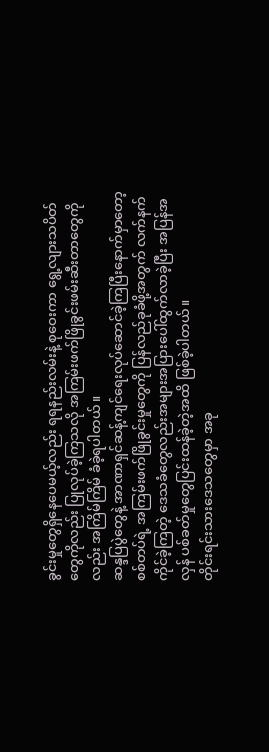ခွင်းမှုတွေရှိနေပေမယ့်လည်း ရရနည်းလမ်းနဲ့ စုဝေးကာ ရွေ့လျားသပိတ်တွေကိုလည်း ပြုလုပ်ခဲ့ကြသလို အကြမ်းဖက်ဖြိုခွင်းဖမ်းဆီးတာတွေကိုလည်း အကြိမ်ကြိမ် ခံခဲ့ရပါတယ်။
ဆန္ဒပြပွဲတွေနဲ့ အာဏာရှင်ဆန့်ကျင်ရေးလုပ်ဆောင်ခဲ့ကြပြီးနောက်မှာတော့ စစ်တပ်ရဲ့ အကြမ်းဖက်ဖြိုခွင်းမှုတွေကို ပြန်လည်ခုခံဖို့အတွက် လက်နက်ကိုင်ခဲ့ကြတဲ့ ဒေသခံတွေလည်းအများအပြားပေါ်ထွက်လာခဲ့ပြီး အပြန်အလှန် ပစ်ခတ်မှုတွေပြင်းထန်ခဲ့တဲ့အထိ ဖြစ်ခဲ့ပါတယ်။
တိုင်းရင်းသားဒေသတွေမှာ အခု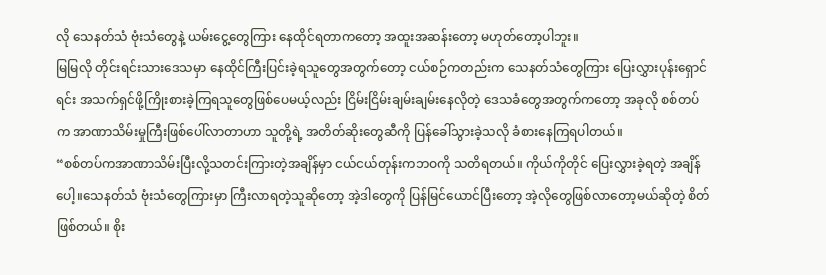လို သေနတ်သံ ဗုံးသံတွေနဲ့ ယမ်းငွေ့တွေကြား နေထိုင်ရတာကတော့ အထူးအဆန်းတော့ မဟုတ်တော့ပါဘူး။
မြမြလို တိုင်းရင်းသားဒေသမှာ နေထိုင်ကြီးပြင်းခဲ့ရသူတွေအတွက်တော့ ငယ်စဉ်ကတည်းက သေနတ်သံတွေကြား ပြေးလွှားပုန်းရှောင်ရင်း အသက်ရှင်ဖို့ကြိုးစားခဲ့ကြရသူတွေဖြစ်ပေမယ့်လည်း ငြိမ်းငြိမ်းချမ်းချမ်းနေလိုတဲ့ ဒေသခံတွေအတွက်ကတော့ အခုလို စစ်တပ်က အာဏာသိမ်းမှုကြီးဖြစ်ပေါ်လာတာဟာ သူတို့ရဲ့ အတိတ်ဆိုးတွေဆီကို ပြန်ခေါ်သွားခဲ့သလို ခံစားနေကြရပါတယ်။
“စစ်တပ်ကအာဏာသိမ်းပြီးလို့သတင်းကြားတဲ့အချိန်မှာ ငယ်ငယ်တုန်းကဘဝကို သတိရတယ်။ ကိုယ်ကိုတိုင် ပြေးလွှားခဲ့ရတဲ့ အချိန်ပေါ့။သေနတ်သံ ဗုံးသံတွေကြားမှာ ကြီးလာရတဲ့သူဆိုတော့ အဲ့ဒါတွေကို ပြန်မြင်ယောင်ပြီးတော့ အဲ့လိုတွေဖြစ်လာတော့မယ်ဆိုတဲ့ စိတ်ဖြစ်တယ်။ စိုး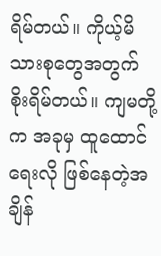ရိမ်တယ်။ ကိုယ့်မိသားစုတွေအတွက် စိုးရိမ်တယ်။ ကျမတို့က အခုမှ ထူထောင်ရေးလို ဖြစ်နေတဲ့အချိန်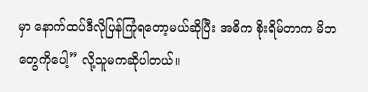မှာ နောက်ထပ်ဒီလိုပြန်ကြုံရတော့မယ်ဆိုပြီး အဓိက စိုးရိမ်တာက မိဘတွေကိုပေါ့” လို့သူမကဆိုပါတယ်။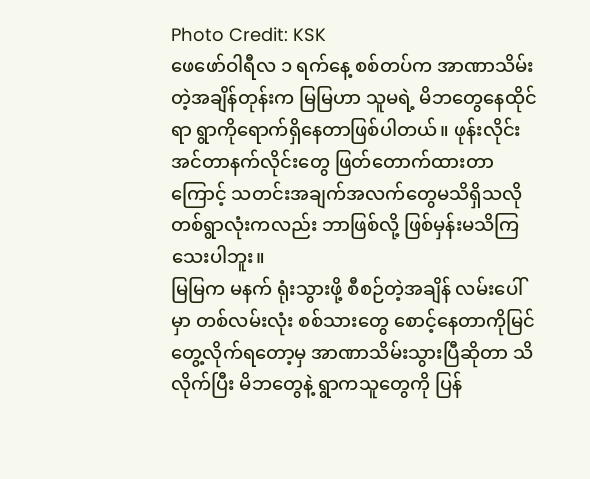Photo Credit: KSK
ဖေဖော်ဝါရီလ ၁ ရက်နေ့ စစ်တပ်က အာဏာသိမ်းတဲ့အချိန်တုန်းက မြမြဟာ သူမရဲ့ မိဘတွေနေထိုင်ရာ ရွာကိုရောက်ရှိနေတာဖြစ်ပါတယ်။ ဖုန်းလိုင်း အင်တာနက်လိုင်းတွေ ဖြတ်တောက်ထားတာကြောင့် သတင်းအချက်အလက်တွေမသိရှိသလို တစ်ရွာလုံးကလည်း ဘာဖြစ်လို့ ဖြစ်မှန်းမသိကြသေးပါဘူး။
မြမြက မနက် ရုံးသွားဖို့ စီစဉ်တဲ့အချိန် လမ်းပေါ်မှာ တစ်လမ်းလုံး စစ်သားတွေ စောင့်နေတာကိုမြင်တွေ့လိုက်ရတော့မှ အာဏာသိမ်းသွားပြီဆိုတာ သိလိုက်ပြီး မိဘတွေနဲ့ ရွာကသူတွေကို ပြန်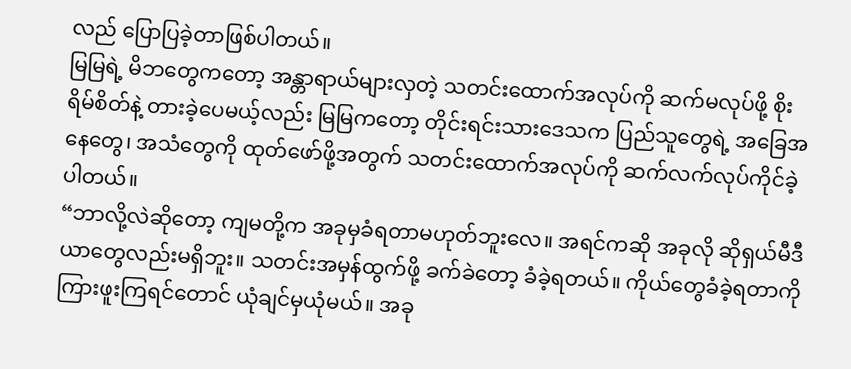လည် ပြောပြခဲ့တာဖြစ်ပါတယ်။
မြမြရဲ့ မိဘတွေကတော့ အန္တာရာယ်များလှတဲ့ သတင်းထောက်အလုပ်ကို ဆက်မလုပ်ဖို့ စိုးရိမ်စိတ်နဲ့ တားခဲ့ပေမယ့်လည်း မြမြကတော့ တိုင်းရင်းသားဒေသက ပြည်သူတွေရဲ့ အခြေအနေတွေ၊ အသံတွေကို ထုတ်ဖော်ဖို့အတွက် သတင်းထောက်အလုပ်ကို ဆက်လက်လုပ်ကိုင်ခဲ့ပါတယ်။
“ဘာလို့လဲဆိုတော့ ကျမတို့က အခုမှခံရတာမဟုတ်ဘူးလေ။ အရင်ကဆို အခုလို ဆိုရှယ်မီဒီယာတွေလည်းမရှိဘူး။ သတင်းအမှန်ထွက်ဖို့ ခက်ခဲတော့ ခံခဲ့ရတယ်။ ကိုယ်တွေခံခဲ့ရတာကို ကြားဖူးကြရင်တောင် ယုံချင်မှယုံမယ်။ အခု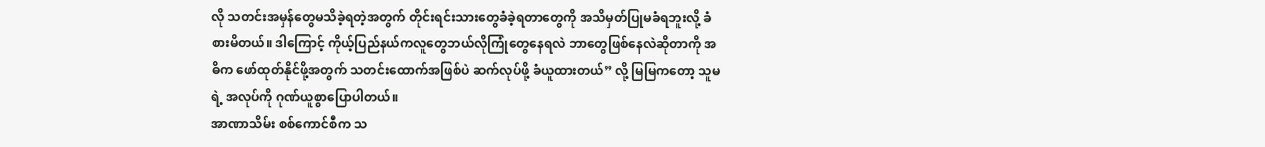လို သတင်းအမှန်တွေမသိခဲ့ရတဲ့အတွက် တိုင်းရင်းသားတွေခံခဲ့ရတာတွေကို အသိမှတ်ပြုမခံရဘူးလို့ ခံစားမိတယ်။ ဒါကြောင့် ကိုယ့်ပြည်နယ်ကလူတွေဘယ်လိုကြုံတွေနေရလဲ ဘာတွေဖြစ်နေလဲဆိုတာကို အဓိက ဖော်ထုတ်နိုင်ဖို့အတွက် သတင်းထောက်အဖြစ်ပဲ ဆက်လုပ်ဖို့ ခံယူထားတယ်” လို့ မြမြကတော့ သူမရဲ့ အလုပ်ကို ဂုဏ်ယူစွာပြောပါတယ်။
အာဏာသိမ်း စစ်ကောင်စီက သ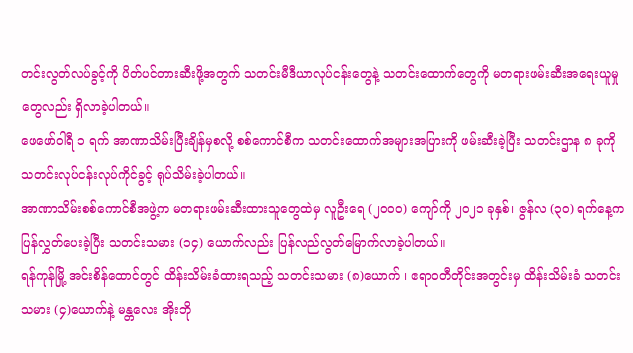တင်းလွတ်လပ်ခွင့်ကို ပိတ်ပင်တားဆီးဖို့အတွက် သတင်းမီဒီယာလုပ်ငန်းတွေနဲ့ သတင်းထောက်တွေကို မတရားဖမ်းဆီးအရေးယူမှုတွေလည်း ရှိလာခဲ့ပါတယ်။
ဖေဖော်ဝါရီ ၁ ရက် အာဏာသိမ်းပြီးချိန်မှစလို့ စစ်ကောင်စီက သတင်းထောက်အများအပြားကို ဖမ်းဆီးခဲ့ပြီး သတင်းဌာန ၈ ခုကို သတင်းလုပ်ငန်းလုပ်ကိုင်ခွင့် ရုပ်သိမ်းခဲ့ပါတယ်။
အာဏာသိမ်းစစ်ကောင်စီအဖွဲ့က မတရားဖမ်းဆီးထားသူတွေထဲမှ လူဦးရေ (၂၀၀၀) ကျော်ကို ၂၀၂၁ ခုနှစ်၊ ဇွန်လ (၃၀) ရက်နေ့က ပြန်လွှတ်ပေးခဲ့ပြီး သတင်းသမား (၁၄) ယောက်လည်း ပြန်လည်လွတ်မြောက်လာခဲ့ပါတယ်။
ရန်ကုန်မြို့ အင်းစိန်ထောင်တွင် ထိန်းသိမ်းခံထားရသည့် သတင်းသမား (၈)ယောက် ၊ ဧရာဝတီတိုင်းအတွင်းမှ ထိန်းသိမ်းခံ သတင်းသမား (၄)ယောက်နဲ့ မန္တလေး အိုးဘို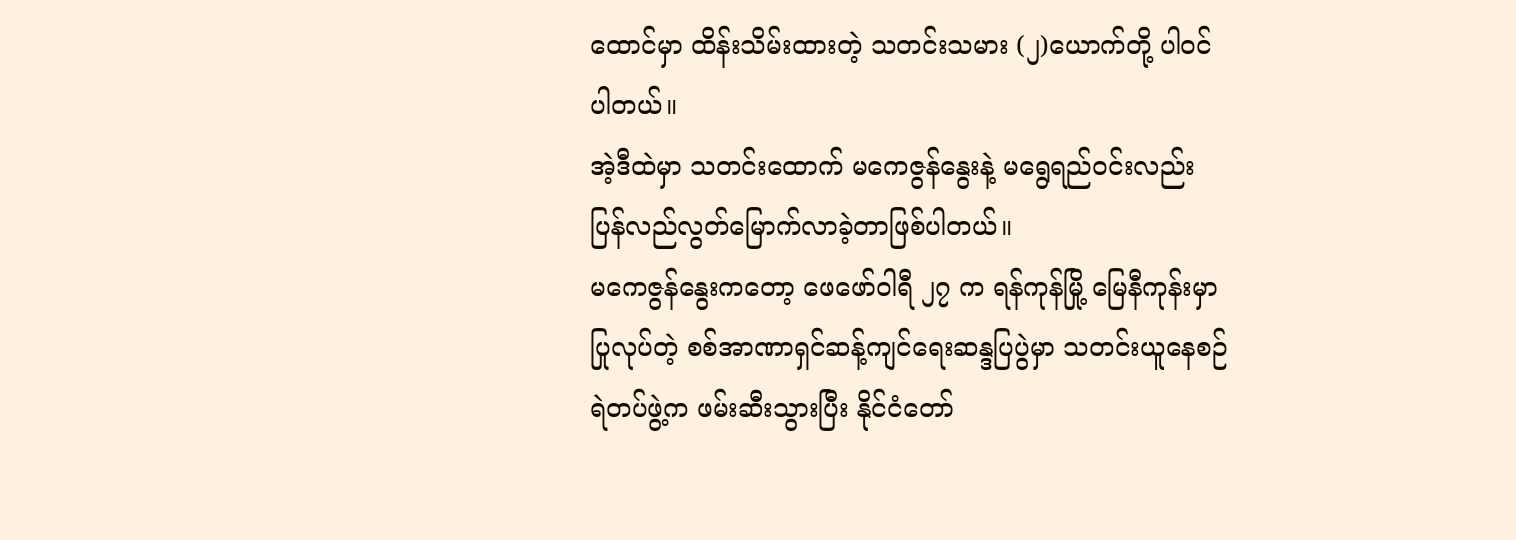ထောင်မှာ ထိန်းသိမ်းထားတဲ့ သတင်းသမား (၂)ယောက်တို့ ပါဝင်ပါတယ်။
အဲ့ဒီထဲမှာ သတင်းထောက် မကေဇွန်နွေးနဲ့ မရွေရည်ဝင်းလည်း ပြန်လည်လွတ်မြောက်လာခဲ့တာဖြစ်ပါတယ်။
မကေဇွန်နွေးကတော့ ဖေဖော်ဝါရီ ၂၇ က ရန်ကုန်မြို့ မြေနီကုန်းမှာ ပြုလုပ်တဲ့ စစ်အာဏာရှင်ဆန့်ကျင်ရေးဆန္ဒပြပွဲမှာ သတင်းယူနေစဉ် ရဲတပ်ဖွဲ့က ဖမ်းဆီးသွားပြီး နိုင်ငံတော်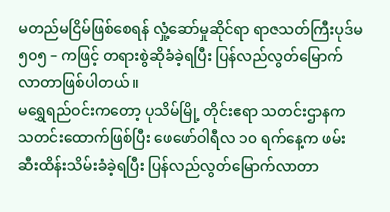မတည်မငြိမ်ဖြစ်စေရန် လှုံ့ဆော်မှုဆိုင်ရာ ရာဇသတ်ကြီးပုဒ်မ ၅၀၅ – ကဖြင့် တရားစွဲဆိုခံခဲ့ရပြီး ပြန်လည်လွတ်မြောက်လာတာဖြစ်ပါတယ်။
မရွှေရည်ဝင်းကတော့ ပုသိမ်မြို့ တိုင်းဧရာ သတင်းဌာနက သတင်းထောက်ဖြစ်ပြီး ဖေဖော်ဝါရီလ ၁၀ ရက်နေ့က ဖမ်းဆီးထိန်းသိမ်းခံခဲ့ရပြီး ပြန်လည်လွတ်မြောက်လာတာ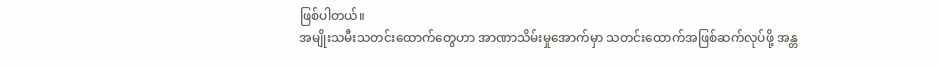ဖြစ်ပါတယ်။
အမျိုးသမီးသတင်းထောက်တွေဟာ အာဏာသိမ်းမှုအောက်မှာ သတင်းထောက်အဖြစ်ဆက်လုပ်ဖို့ အန္တ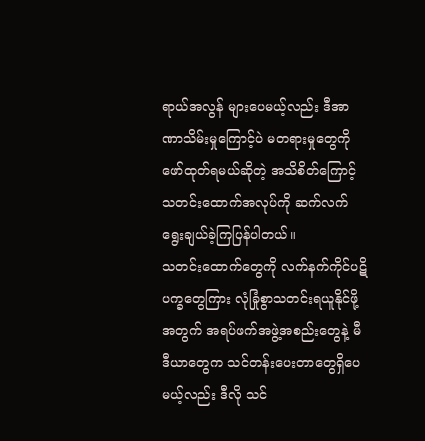ရာယ်အလွန် များပေမယ့်လည်း ဒီအာဏာသိမ်းမှုကြောင့်ပဲ မတရားမှုတွေကို ဖော်ထုတ်ရမယ်ဆိုတဲ့ အသိစိတ်ကြောင့် သတင်းထောက်အလုပ်ကို ဆက်လက်ရွေးချယ်ခဲ့ကြပြန်ပါတယ်။
သတင်းထောက်တွေကို လက်နက်ကိုင်ပဋိပက္ခတွေကြား လုံခြုံစွာသတင်းရယူနိုင်ဖို့အတွက် အရပ်ဖက်အဖွဲ့အစည်းတွေနဲ့ မီဒီယာတွေက သင်တန်းပေးတာတွေရှိပေမယ့်လည်း ဒီလို သင်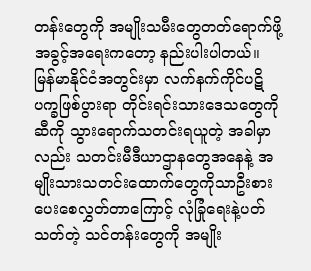တန်းတွေကို အမျိုးသမီးတွေတတ်ရောက်ဖို့ အခွင့်အရေးကတော့ နည်းပါးပါတယ်။
မြန်မာနိုင်ငံအတွင်းမှာ လက်နက်ကိုင်ပဋိပက္ခဖြစ်ပွားရာ တိုင်းရင်းသားဒေသတွေကိုဆီကို သွားရောက်သတင်းရယူတဲ့ အခါမှာလည်း သတင်းမီဒီယာဌာနတွေအနေနဲ့ အမျိုးသားသတင်းထောက်တွေကိုသာဦးစားပေးစေလွှတ်တာကြောင့် လုံခြုံရေးနဲ့ပတ်သတ်တဲ့ သင်တန်းတွေကို အမျိုး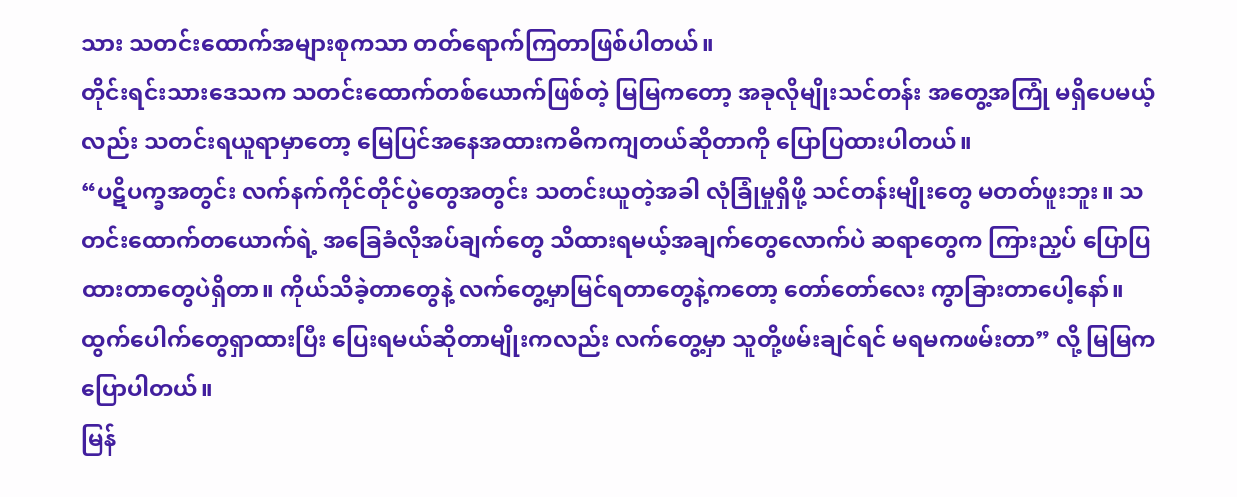သား သတင်းထောက်အများစုကသာ တတ်ရောက်ကြတာဖြစ်ပါတယ်။
တိုင်းရင်းသားဒေသက သတင်းထောက်တစ်ယောက်ဖြစ်တဲ့ မြမြကတော့ အခုလိုမျိုးသင်တန်း အတွေ့အကြုံ မရှိပေမယ့်လည်း သတင်းရယူရာမှာတော့ မြေပြင်အနေအထားကဓိကကျတယ်ဆိုတာကို ပြောပြထားပါတယ်။
“ပဋိပက္ခအတွင်း လက်နက်ကိုင်တိုင်ပွဲတွေအတွင်း သတင်းယူတဲ့အခါ လုံခြုံမှုရှိဖို့ သင်တန်းမျိုးတွေ မတတ်ဖူးဘူး။ သတင်းထောက်တယောက်ရဲ့ အခြေခံလိုအပ်ချက်တွေ သိထားရမယ့်အချက်တွေလောက်ပဲ ဆရာတွေက ကြားညှပ် ပြောပြထားတာတွေပဲရှိတာ။ ကိုယ်သိခဲ့တာတွေနဲ့ လက်တွေ့မှာမြင်ရတာတွေနဲ့ကတော့ တော်တော်လေး ကွာခြားတာပေါ့နော်။ ထွက်ပေါက်တွေရှာထားပြီး ပြေးရမယ်ဆိုတာမျိုးကလည်း လက်တွေ့မှာ သူတို့ဖမ်းချင်ရင် မရမကဖမ်းတာ” လို့ မြမြကပြောပါတယ်။
မြန်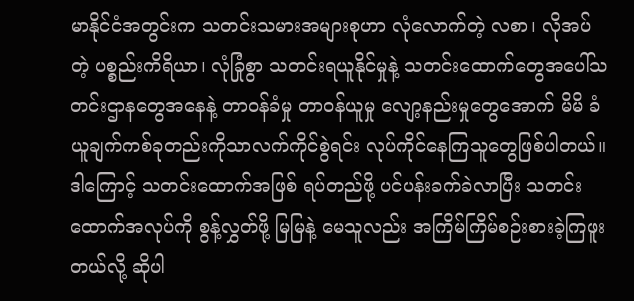မာနိုင်ငံအတွင်းက သတင်းသမားအများစုဟာ လုံလောက်တဲ့ လစာ၊ လိုအပ်တဲ့ ပစ္စည်းကိရိယာ၊ လုံခြုံစွာ သတင်းရယူနိုင်မှုနဲ့ သတင်းထောက်တွေအပေါ်သတင်းဌာနတွေအနေနဲ့ တာဝန်ခံမှု တာဝန်ယူမှု လျော့နည်းမှုတွေအောက် မိမိ ခံယူချက်ကစ်ခုတည်းကိုသာလက်ကိုင်စွဲရင်း လုပ်ကိုင်နေကြသူတွေဖြစ်ပါတယ်။
ဒါကြောင့် သတင်းထောက်အဖြစ် ရပ်တည်ဖို့ ပင်ပန်းခက်ခဲလာပြီး သတင်းထောက်အလုပ်ကို စွန့်လွှတ်ဖို့ မြမြနဲ့ မေသူလည်း အကြိမ်ကြိမ်စဉ်းစားခဲ့ကြဖူးတယ်လို့ ဆိုပါ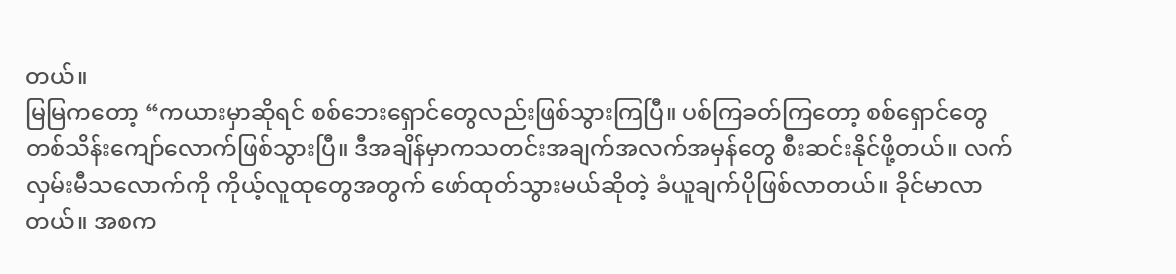တယ်။
မြမြကတော့ “ကယားမှာဆိုရင် စစ်ဘေးရှောင်တွေလည်းဖြစ်သွားကြပြီ။ ပစ်ကြခတ်ကြတော့ စစ်ရှောင်တွေ တစ်သိန်းကျော်လောက်ဖြစ်သွားပြီ။ ဒီအချိန်မှာကသတင်းအချက်အလက်အမှန်တွေ စီးဆင်းနိုင်ဖို့တယ်။ လက်လှမ်းမီသလောက်ကို ကိုယ့်လူထုတွေအတွက် ဖော်ထုတ်သွားမယ်ဆိုတဲ့ ခံယူချက်ပိုဖြစ်လာတယ်။ ခိုင်မာလာတယ်။ အစက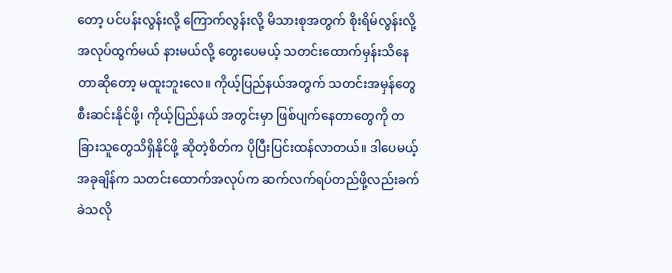တော့ ပင်ပန်းလွန်းလို့ ကြောက်လွန်းလို့ မိသားစုအတွက် စိုးရိမ်လွန်းလို့ အလုပ်ထွက်မယ် နားမယ်လို့ တွေးပေမယ့် သတင်းထောက်မှန်းသိနေတာဆိုတော့ မထူးဘူးလေ။ ကိုယ့်ပြည်နယ်အတွက် သတင်းအမှန်တွေ စီးဆင်းနိုင်ဖို့၊ ကိုယ့်ပြည်နယ် အတွင်းမှာ ဖြစ်ပျက်နေတာတွေကို တခြားသူတွေသိရှိနိုင်ဖို့ ဆိုတဲ့စိတ်က ပိုပြီးပြင်းထန်လာတယ်။ ဒါပေမယ့်အခုချိန်က သတင်းထောက်အလုပ်က ဆက်လက်ရပ်တည်ဖို့လည်းခက်ခဲသလို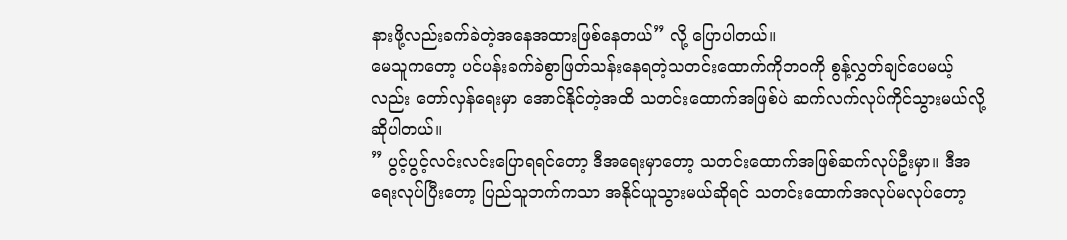နားဖို့လည်းခက်ခဲတဲ့အနေအထားဖြစ်နေတယ်” လို့ ပြောပါတယ်။
မေသူကတော့ ပင်ပန်းခက်ခဲစွာဖြတ်သန်းနေရတဲ့သတင်းထောက်ကိုဘဝကို စွန့်လွှတ်ချင်ပေမယ့်လည်း တော်လှန်ရေးမှာ အောင်နိုင်တဲ့အထိ သတင်းထောက်အဖြစ်ပဲ ဆက်လက်လုပ်ကိုင်သွားမယ်လို့ ဆိုပါတယ်။
” ပွင့်ပွင့်လင်းလင်းပြောရရင်တော့ ဒီအရေးမှာတော့ သတင်းထောက်အဖြစ်ဆက်လုပ်ဦးမှာ။ ဒီအရေးလုပ်ပြီးတော့ ပြည်သူဘက်ကသာ အနိုင်ယူသွားမယ်ဆိုရင် သတင်းထောက်အလုပ်မလုပ်တော့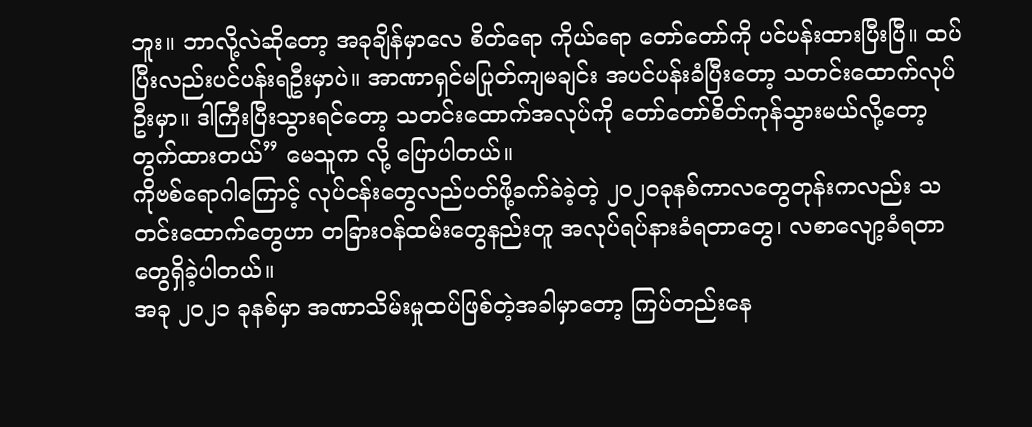ဘူး။ ဘာလို့လဲဆိုတော့ အခုချိန်မှာလေ စိတ်ရော ကိုယ်ရော တော်တော်ကို ပင်ပန်းထားပြီးပြီ။ ထပ်ပြီးလည်းပင်ပန်းရဦးမှာပဲ။ အာဏာရှင်မပြုတ်ကျမချင်း အပင်ပန်းခံပြီးတော့ သတင်းထောက်လုပ်ဦးမှာ။ ဒါကြီးပြီးသွားရင်တော့ သတင်းထောက်အလုပ်ကို တော်တော်စိတ်ကုန်သွားမယ်လို့တော့ တွက်ထားတယ်” မေသူက လို့ ပြောပါတယ်။
ကိုဗစ်ရောဂါကြောင့် လုပ်ငန်းတွေလည်ပတ်ဖို့ခက်ခဲခဲ့တဲ့ ၂၀၂၀ခုနစ်ကာလတွေတုန်းကလည်း သတင်းထောက်တွေဟာ တခြားဝန်ထမ်းတွေနည်းတူ အလုပ်ရပ်နားခံရတာတွေ၊ လစာလျော့ခံရတာတွေရှိခဲ့ပါတယ်။
အခု ၂၀၂၁ ခုနစ်မှာ အဏာသိမ်းမှုထပ်ဖြစ်တဲ့အခါမှာတော့ ကြပ်တည်းနေ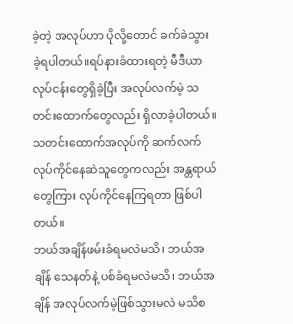ခဲ့တဲ့ အလုပ်ဟာ ပိုလို့တောင် ခက်ခဲသွားခဲ့ရပါတယ်။ရပ်နားခံထားရတဲ့ မီဒီယာလုပ်ငန်းတွေရှိခဲ့ပြီး အလုပ်လက်မဲ့ သတင်းထောက်တွေလည်း ရှိလာခဲ့ပါတယ်။သတင်းထောက်အလုပ်ကို ဆက်လက်လုပ်ကိုင်နေဆဲသူတွေကလည်း အန္တရာယ်တွေကြား လုပ်ကိုင်နေကြရတာ ဖြစ်ပါတယ်။
ဘယ်အချိန်ဖမ်းခံရမလဲမသိ၊ ဘယ်အချိန် သေနတ်နဲ့ ပစ်ခံရမလဲမသိ၊ ဘယ်အချိန် အလုပ်လက်မဲ့ဖြစ်သွားမလဲ မသိစ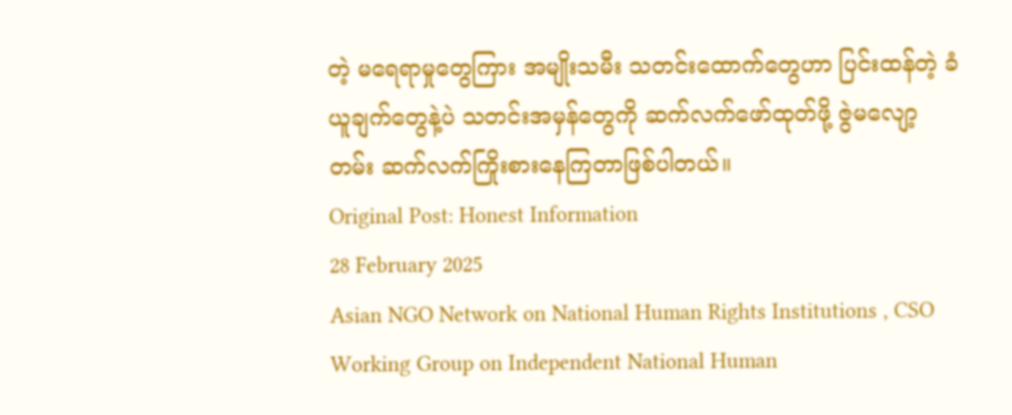တဲ့ မရေရာမှုတွေကြား အမျိုးသမီး သတင်းထောက်တွေဟာ ပြင်းထန်တဲ့ ခံယူချက်တွေနဲ့ပဲ သတင်းအမှန်တွေကို ဆက်လက်ဖော်ထုတ်ဖို့ ဇွဲမလျော့တမ်း ဆက်လက်ကြိုးစားနေကြတာဖြစ်ပါတယ်။
Original Post: Honest Information
28 February 2025
Asian NGO Network on National Human Rights Institutions , CSO Working Group on Independent National Human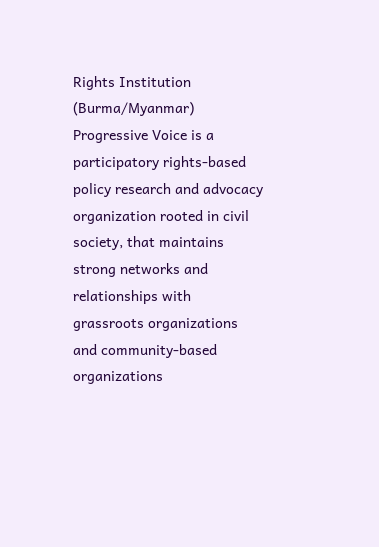Rights Institution (Burma/Myanmar)
Progressive Voice is a participatory rights-based policy research and advocacy organization rooted in civil society, that maintains strong networks and relationships with grassroots organizations and community-based organizations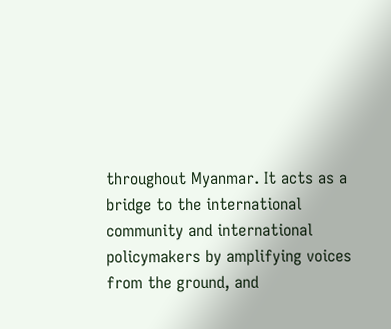throughout Myanmar. It acts as a bridge to the international community and international policymakers by amplifying voices from the ground, and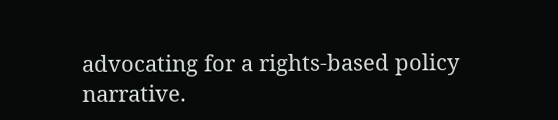advocating for a rights-based policy narrative.